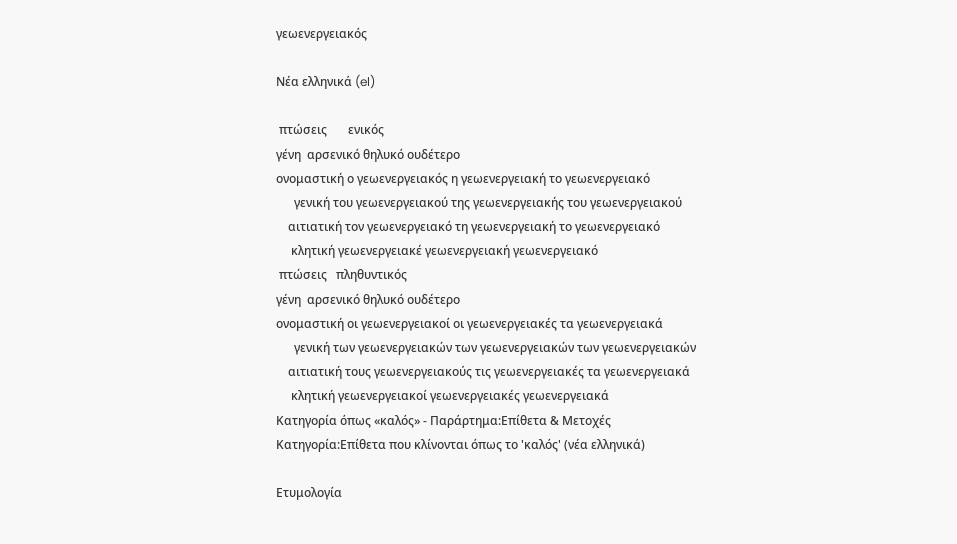γεωενεργειακός

Νέα ελληνικά (el)

 πτώσεις       ενικός
γένη  αρσενικό θηλυκό ουδέτερο
ονομαστική ο γεωενεργειακός η γεωενεργειακή το γεωενεργειακό
      γενική του γεωενεργειακού της γεωενεργειακής του γεωενεργειακού
    αιτιατική τον γεωενεργειακό τη γεωενεργειακή το γεωενεργειακό
     κλητική γεωενεργειακέ γεωενεργειακή γεωενεργειακό
 πτώσεις   πληθυντικός
γένη  αρσενικό θηλυκό ουδέτερο
ονομαστική οι γεωενεργειακοί οι γεωενεργειακές τα γεωενεργειακά
      γενική των γεωενεργειακών των γεωενεργειακών των γεωενεργειακών
    αιτιατική τους γεωενεργειακούς τις γεωενεργειακές τα γεωενεργειακά
     κλητική γεωενεργειακοί γεωενεργειακές γεωενεργειακά
Κατηγορία όπως «καλός» - Παράρτημα:Επίθετα & Μετοχές
Κατηγορία:Επίθετα που κλίνονται όπως το 'καλός' (νέα ελληνικά)

Ετυμολογία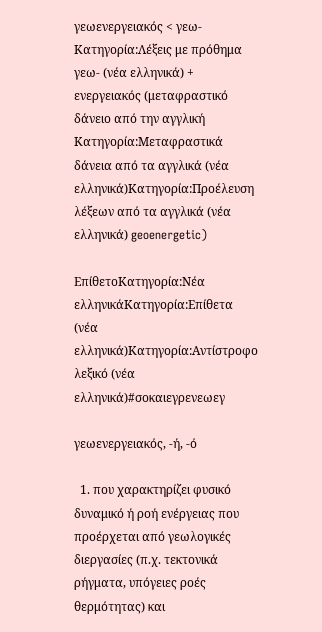γεωενεργειακός < γεω-Κατηγορία:Λέξεις με πρόθημα γεω- (νέα ελληνικά) + ενεργειακός (μεταφραστικό δάνειο από την αγγλική Κατηγορία:Μεταφραστικά δάνεια από τα αγγλικά (νέα ελληνικά)Κατηγορία:Προέλευση λέξεων από τα αγγλικά (νέα ελληνικά) geoenergetic)

ΕπίθετοΚατηγορία:Νέα ελληνικάΚατηγορία:Επίθετα (νέα ελληνικά)Κατηγορία:Αντίστροφο λεξικό (νέα ελληνικά)#σοκαιεγρενεωεγ

γεωενεργειακός, -ή, -ό

  1. που χαρακτηρίζει φυσικό δυναμικό ή ροή ενέργειας που προέρχεται από γεωλογικές διεργασίες (π.χ. τεκτονικά ρήγματα, υπόγειες ροές θερμότητας) και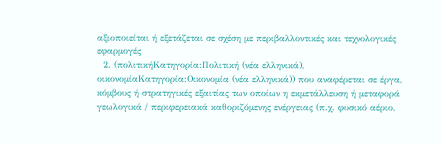αξιοποιείται ή εξετάζεται σε σχέση με περιβαλλοντικές και τεχνολογικές εφαρμογές
  2. (πολιτικήΚατηγορία:Πολιτική (νέα ελληνικά), οικονομίαΚατηγορία:Οικονομία (νέα ελληνικά)) που αναφέρεται σε έργα, κόμβους ή στρατηγικές εξαιτίας των οποίων η εκμετάλλευση ή μεταφορά γεωλογικά / περιφερειακά καθοριζόμενης ενέργειας (π.χ. φυσικό αέριο,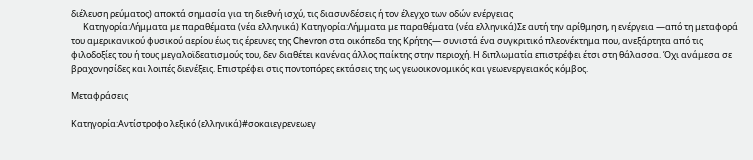διέλευση ρεύματος) αποκτά σημασία για τη διεθνή ισχύ, τις διασυνδέσεις ή τον έλεγχο των οδών ενέργειας
      Κατηγορία:Λήμματα με παραθέματα (νέα ελληνικά) Κατηγορία:Λήμματα με παραθέματα (νέα ελληνικά)Σε αυτή την αρίθμηση, η ενέργεια —από τη μεταφορά του αμερικανικού φυσικού αερίου έως τις έρευνες της Chevron στα οικόπεδα της Κρήτης— συνιστά ένα συγκριτικό πλεονέκτημα που, ανεξάρτητα από τις φιλοδοξίες του ή τους μεγαλοϊδεατισμούς του, δεν διαθέτει κανένας άλλος παίκτης στην περιοχή. Η διπλωματία επιστρέφει έτσι στη θάλασσα. Όχι ανάμεσα σε βραχονησίδες και λοιπές διενέξεις. Επιστρέφει στις ποντοπόρες εκτάσεις της ως γεωοικονομικός και γεωενεργειακός κόμβος.

Μεταφράσεις

Κατηγορία:Αντίστροφο λεξικό (ελληνικά)#σοκαιεγρενεωεγ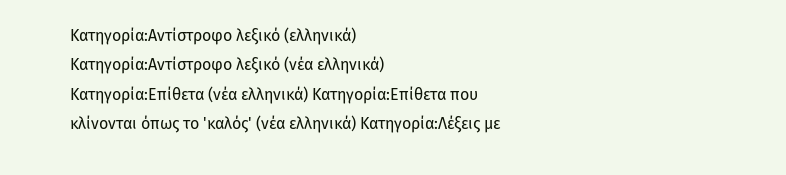Κατηγορία:Αντίστροφο λεξικό (ελληνικά) Κατηγορία:Αντίστροφο λεξικό (νέα ελληνικά) Κατηγορία:Επίθετα (νέα ελληνικά) Κατηγορία:Επίθετα που κλίνονται όπως το 'καλός' (νέα ελληνικά) Κατηγορία:Λέξεις με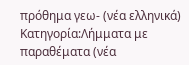πρόθημα γεω- (νέα ελληνικά) Κατηγορία:Λήμματα με παραθέματα (νέα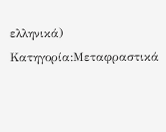ελληνικά) Κατηγορία:Μεταφραστικά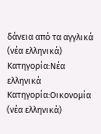δάνεια από τα αγγλικά (νέα ελληνικά) Κατηγορία:Νέα ελληνικά Κατηγορία:Οικονομία (νέα ελληνικά)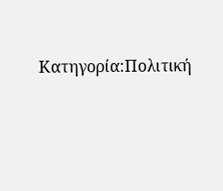Κατηγορία:Πολιτική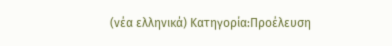(νέα ελληνικά) Κατηγορία:Προέλευση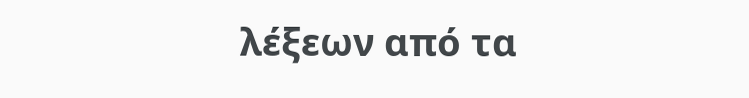λέξεων από τα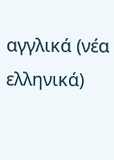αγγλικά (νέα ελληνικά)